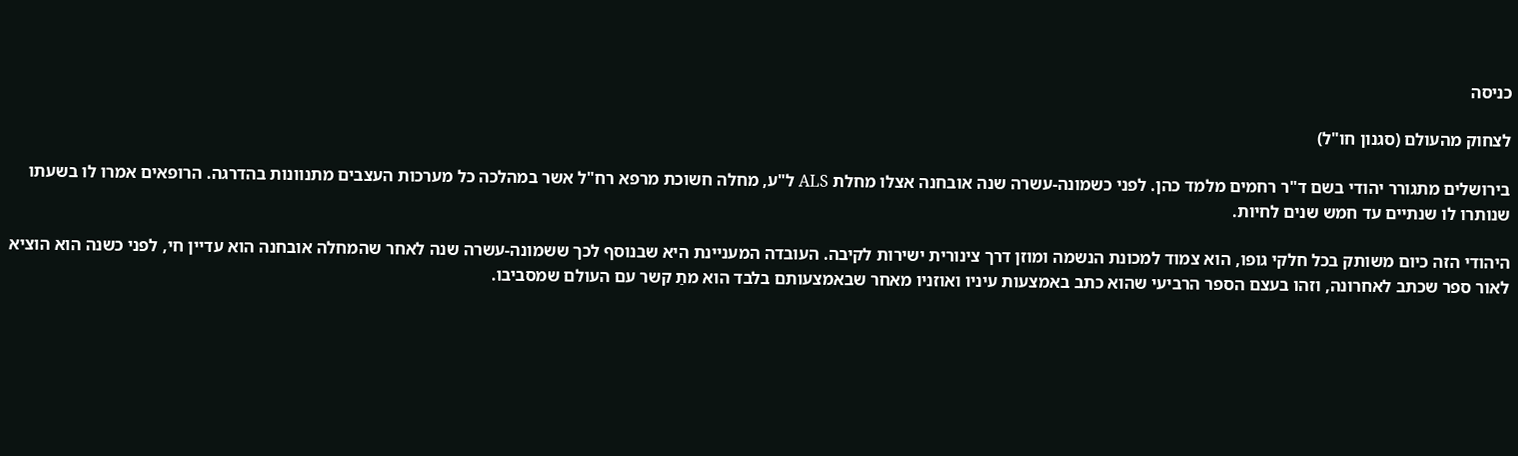כניסה

לצחוק מהעולם (סגנון חו"ל)

בירושלים מתגורר יהודי בשם ד"ר רחמים מלמד כהן. לפני כשמונה-עשרה שנה אובחנה אצלו מחלת ALS ל"ע, מחלה חשוכת מרפא רח"ל אשר במהלכה כל מערכות העצבים מתנוונות בהדרגה. הרופאים אמרו לו בשעתו שנותרו לו שנתיים עד חמש שנים לחיות.

היהודי הזה כיום משותק בכל חלקי גופו, הוא צמוד למכונת הנשמה ומוזן דרך צינורית ישירות לקיבה. העובדה המעניינת היא שבנוסף לכך ששמונה-עשרה שנה לאחר שהמחלה אובחנה הוא עדיין חי, לפני כשנה הוא הוציא לאור ספר שכתב לאחרונה, וזהו בעצם הספר הרביעי שהוא כתב באמצעות עיניו ואוזניו מאחר שבאמצעותם בלבד הוא מתַ קשר עם העולם שמסביבו.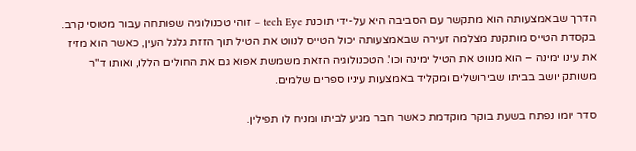הדרך שבאמצעותה הוא מתקשר עם הסביבה היא על-ידי תוכנת tech Eye – זוהי טכנולוגיה שפותחה עבור מטוסי קרב. בקסדת הטייס מותקנת מצלמה זעירה שבאמצעותה יכול הטייס לנווט את הטיל תוך הזזת גלגל העין, כאשר הוא מזיז את עינו ימינה – הוא מנווט את הטיל ימינה וכו'. הטכנולוגיה הזאת משמשת אפוא גם את החולים הללו, ואותו ד"ר משותק יושב בביתו שבירושלים ומקליד באמצעות עיניו ספרים שלמים.

סדר יומו נפתח בשעת בוקר מוקדמת כאשר חבר מגיע לביתו ומניח לו תפילין.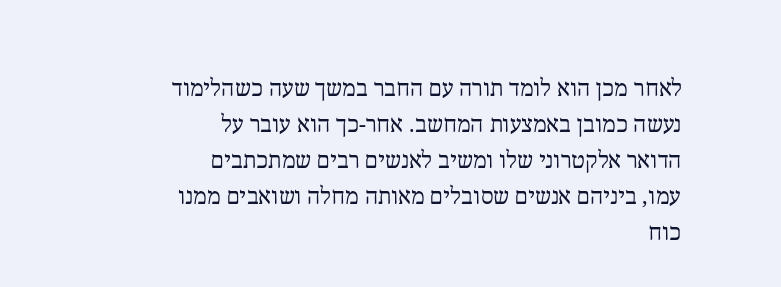לאחר מכן הוא לומד תורה עם החבר במשך שעה כשהלימוד נעשה כמובן באמצעות המחשב. אחר-כך הוא עובר על הדואר אלקטרוני שלו ומשיב לאנשים רבים שמתכתבים עמו, ביניהם אנשים שסובלים מאותה מחלה ושואבים ממנו כוח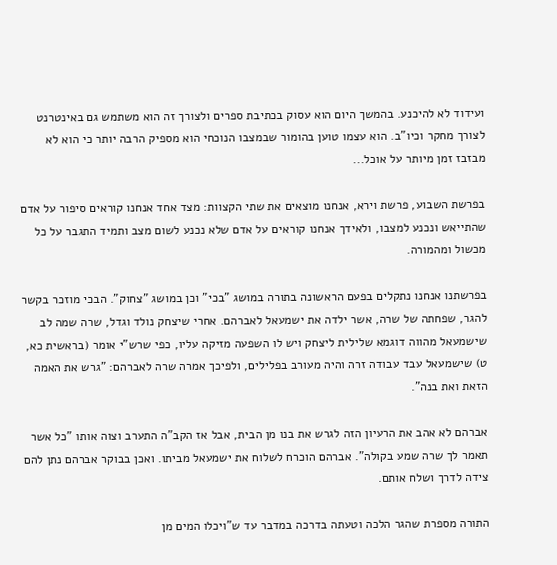ועידוד לא להיכנע. בהמשך היום הוא עסוק בכתיבת ספרים ולצורך זה הוא משתמש גם באינטרנט לצורך מחקר וכיו"ב. הוא עצמו טוען בהומור שבמצבו הנוכחי הוא מספיק הרבה יותר כי הוא לא מבזבז זמן מיותר על אוכל...

בפרשת השבוע, פרשת וירא, אנחנו מוצאים את שתי הקצוות: מצד אחד אנחנו קוראים סיפור על אדם שהתייאש ונכנע למצבו, ולאידך אנחנו קוראים על אדם שלא נכנע לשום מצב ותמיד התגבר על כל מכשול ומהמורה.

בפרשתנו אנחנו נתקלים בפעם הראשונה בתורה במושג "בכי" וכן במושג "צחוק". הבכי מוזכר בקשר להגר, שפחתה של שרה, אשר ילדה את ישמעאל לאברהם. אחרי שיצחק נולד וגדל, שרה שמה לב שישמעאל מהווה דוגמא שלילית ליצחק ויש לו השפעה מזיקה עליו, כפי שרש"י אומר (בראשית כא, ט) שישמעאל עבד עבודה זרה והיה מעורב בפלילים, ולפיכך אמרה שרה לאברהם: "גרש את האמה הזאת ואת בנה".

אברהם לא אהב את הרעיון הזה לגרש את בנו מן הבית, אבל אז הקב"ה התערב וצוה אותו "כל אשר תאמר לך שרה שמע בקולה". אברהם הוכרח לשלוח את ישמעאל מביתו. ואכן בבוקר אברהם נתן להם צידה לדרך ושלח אותם.

התורה מספרת שהגר הלכה וטעתה בדרכה במדבר עד ש"ויכלו המים מן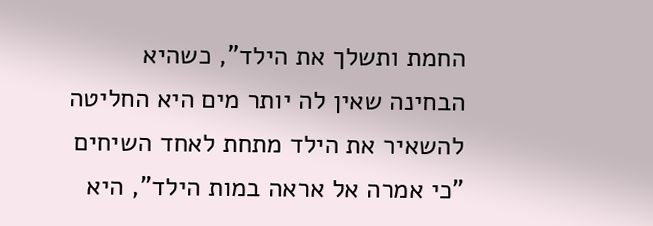החמת ותשלך את הילד", כשהיא הבחינה שאין לה יותר מים היא החליטה להשאיר את הילד מתחת לאחד השיחים "כי אמרה אל אראה במות הילד", היא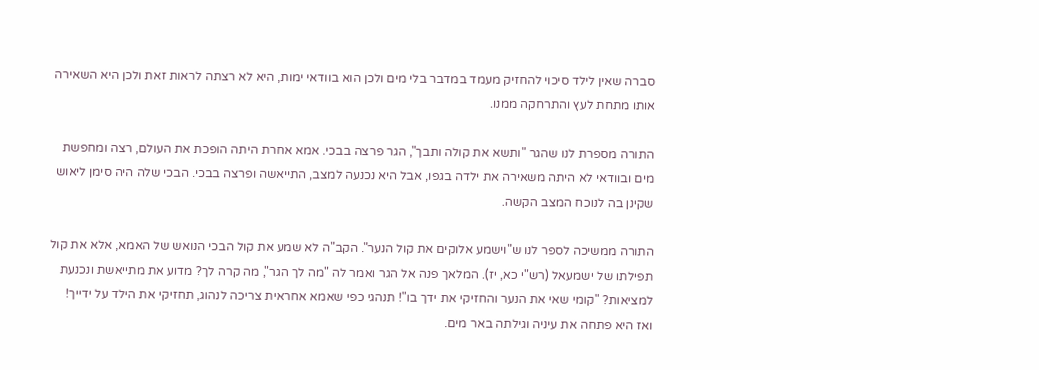סברה שאין לילד סיכוי להחזיק מעמד במדבר בלי מים ולכן הוא בוודאי ימות, היא לא רצתה לראות זאת ולכן היא השאירה אותו מתחת לעץ והתרחקה ממנו.

התורה מספרת לנו שהגר "ותשא את קולה ותבך", הגר פרצה בבכי. אמא אחרת היתה הופכת את העולם, רצה ומחפשת מים ובוודאי לא היתה משאירה את ילדה בגפו, אבל היא נכנעה למצב, התייאשה ופרצה בבכי. הבכי שלה היה סימן ליאוש שקינן בה לנוכח המצב הקשה.

התורה ממשיכה לספר לנו ש"וישמע אלוקים את קול הנער". הקב"ה לא שמע את קול הבכי הנואש של האמא, אלא את קול תפילתו של ישמעאל (רש"י כא, יז). המלאך פנה אל הגר ואמר לה "מה לך הגר", מה קרה לך? מדוע את מתייאשת ונכנעת למציאות? "קומי שאי את הנער והחזיקי את ידך בו"! תנהגי כפי שאמא אחראית צריכה לנהוג, תחזיקי את הילד על ידייך! ואז היא פתחה את עיניה וגילתה באר מים.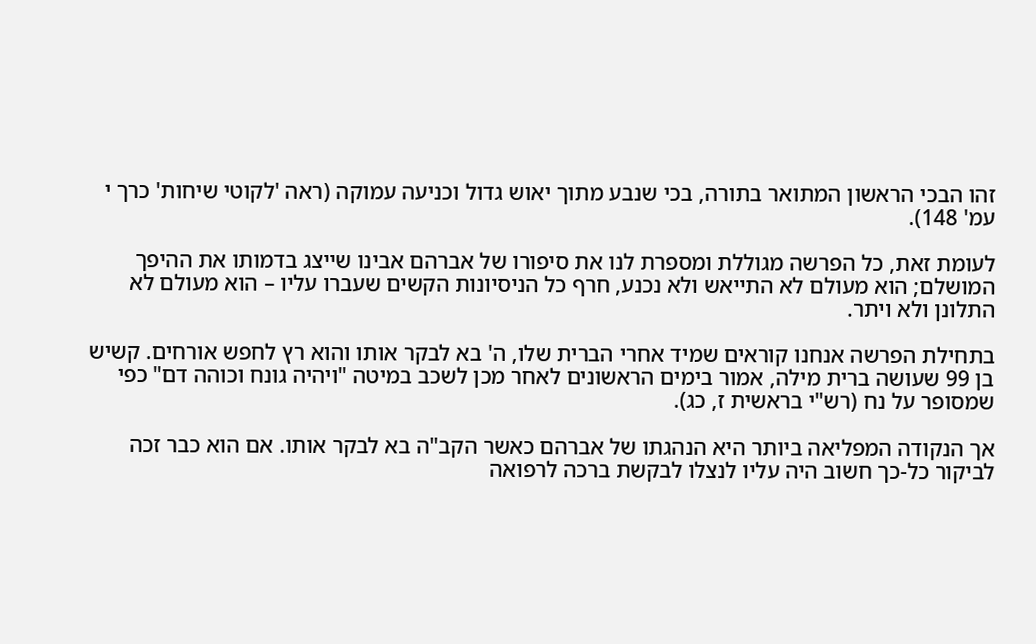זהו הבכי הראשון המתואר בתורה, בכי שנבע מתוך יאוש גדול וכניעה עמוקה (ראה 'לקוטי שיחות' כרך י עמ' 148).

לעומת זאת, כל הפרשה מגוללת ומספרת לנו את סיפורו של אברהם אבינו שייצג בדמותו את ההיפך המושלם; הוא מעולם לא התייאש ולא נכנע, חרף כל הניסיונות הקשים שעברו עליו – הוא מעולם לא התלונן ולא ויתר.

בתחילת הפרשה אנחנו קוראים שמיד אחרי הברית שלו, ה' בא לבקר אותו והוא רץ לחפש אורחים. קשיש בן 99 שעושה ברית מילה, אמור בימים הראשונים לאחר מכן לשכב במיטה "ויהיה גונח וכוהה דם" כפי שמסופר על נח (רש"י בראשית ז, כג).

אך הנקודה המפליאה ביותר היא הנהגתו של אברהם כאשר הקב"ה בא לבקר אותו. אם הוא כבר זכה לביקור כל-כך חשוב היה עליו לנצלו לבקשת ברכה לרפואה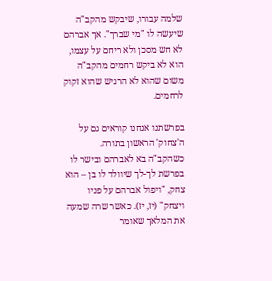שלמה עבורו, שיבקש מהקב"ה שיעשה לו "מי שברך". אך אברהם לא חש מסכן ולא ריחם על עצמו, הוא לא ביקש רחמים מהקב"ה משום שהוא לא הרגיש שהוא זקוק לרחמים.

בפרשתנו אנחנו קוראים גם על ה'צחוק' הראשון בתורה. כשהקב"ה בא לאברהם ובישר לו בפרשת לך-לך שיוולד לו בן – הוא צחק, "ויפול אברהם על פניו ויצחק" (יז, יז). כאשר שרה שמעה את המלאך שאומר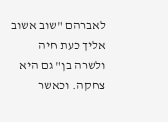לאברהם "שוב אשוב אליך כעת חיה ולשרה בן" גם היא צחקה. וכאשר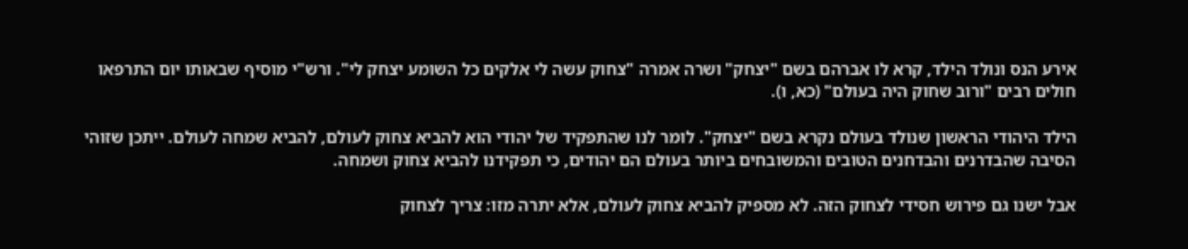אירע הנס ונולד הילד, קרא לו אברהם בשם "יצחק" ושרה אמרה "צחוק עשה לי אלקים כל השומע יצחק לי". ורש"י מוסיף שבאותו יום התרפאו חולים רבים "ורוב שחוק היה בעולם" (כא, ו).

הילד היהודי הראשון שנולד בעולם נקרא בשם "יצחק". לומר לנו שהתפקיד של יהודי הוא להביא צחוק לעולם, להביא שמחה לעולם. ייתכן שזוהי הסיבה שהבדרנים והבדחנים הטובים והמשובחים ביותר בעולם הם יהודים, כי תפקידנו להביא צחוק ושמחה.

אבל ישנו גם פירוש חסידי לצחוק הזה. לא מספיק להביא צחוק לעולם, אלא יתרה מזו: צריך לצחוק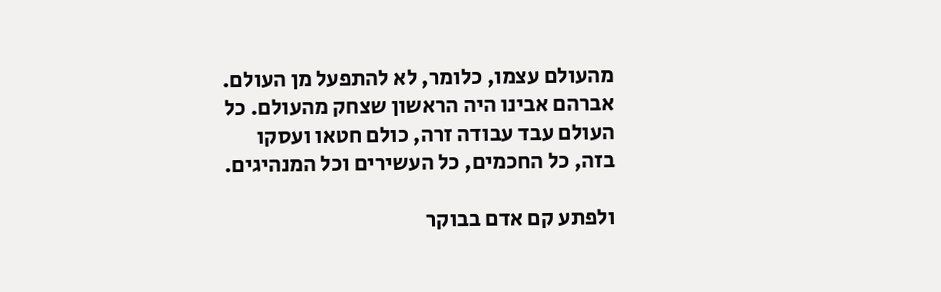מהעולם עצמו, כלומר, לא להתפעל מן העולם. אברהם אבינו היה הראשון שצחק מהעולם. כל העולם עבד עבודה זרה, כולם חטאו ועסקו בזה, כל החכמים, כל העשירים וכל המנהיגים.

ולפתע קם אדם בבוקר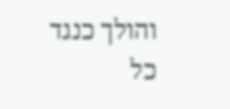והולך כנגד כל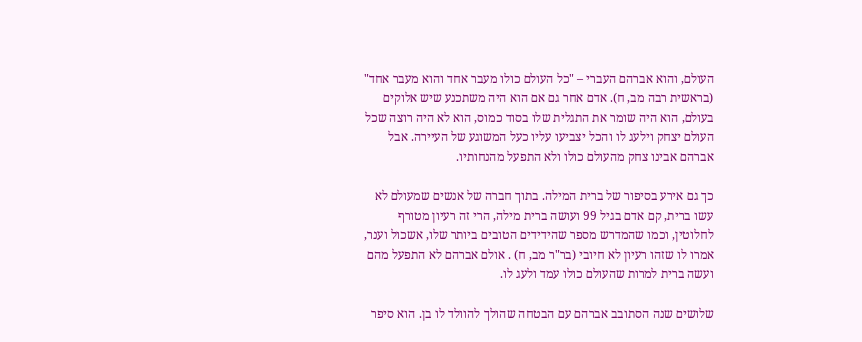העולם, והוא אברהם העברי – "כל העולם כולו מעבר אחד והוא מעבר אחד" (בראשית רבה מב, ח). אדם אחר גם אם הוא היה משתכנע שיש אלוקים בעולם, הוא היה שומר את התגלית שלו בסוד כמוס, הוא לא היה רוצה שכל העולם יצחק וילעג לו והכל יצביעו עליו כעל המשוגע של העיירה. אבל אברהם אבינו צחק מהעולם כולו ולא התפעל מהנחותיו.

כך גם אירע בסיפור של ברית המילה. בתוך חברה של אנשים שמעולם לא עשו ברית, קם אדם בגיל 99 ועושה ברית מילה, הרי זה רעיון מטורף לחלוטין, וכמו שהמדרש מספר שהידידים הטובים ביותר שלו, אשכול וענר, אמרו לו שזהו רעיון לא חיובי (בר"ר מב, ח) . אולם אברהם לא התפעל מהם ועשה ברית למרות שהעולם כולו עמד ולעג לו.

שלושים שנה הסתובב אברהם עם הבטחה שהולך להוולד לו בן. הוא סיפר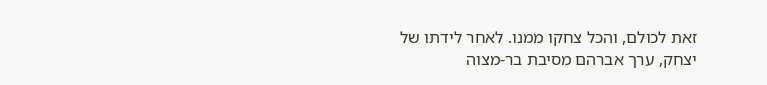זאת לכולם, והכל צחקו ממנו. לאחר לידתו של יצחק, ערך אברהם מסיבת בר-מצוה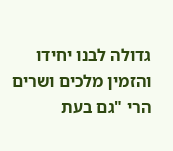גדולה לבנו יחידו והזמין מלכים ושרים הרי "גם בעת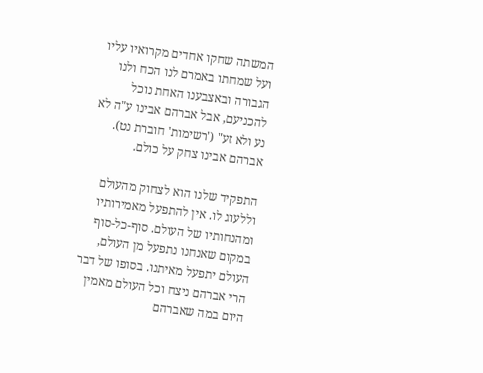המשתה שחקו אחדים מקרואיו עליו ועל שמחתו באמרם לנו הכח ולנו הגבורה ובאצבענו האחת נוכל להכניעם, אבל אברהם אבינו ע"ה לא נע ולא זע" ('רשימות' חוברת נט). אברהם אבינו צחק על כולם.

התפקיד שלנו הוא לצחוק מהעולם וללעוג לו. אין להתפעל מאמירותיו ומהנחותיו של העולם. סוף-כל-סוף במקום שאנחנו נתפעל מן העולם, העולם יתפעל מאיתנו. בסופו של דבר הרי אברהם ניצח וכל העולם מאמין היום במה שאברהם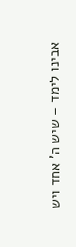אבינו לימד – שיש ה' אחד ויש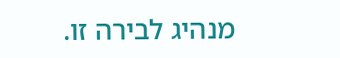מנהיג לבירה זו.